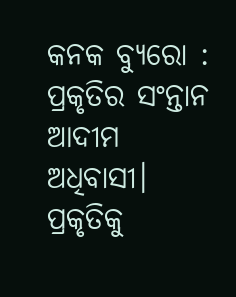କନକ ବ୍ୟୁରୋ : ପ୍ରକୃତିର ସଂନ୍ତାନ ଆଦୀମ ଅଧିବାସୀ। ପ୍ରକୃତିକୁ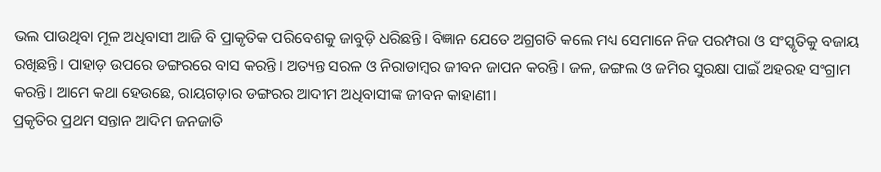ଭଲ ପାଉଥିବା ମୂଳ ଅଧିବାସୀ ଆଜି ବି ପ୍ରାକୃତିକ ପରିବେଶକୁ ଜାବୁଡ଼ି ଧରିଛନ୍ତି। ବିଜ୍ଞାନ ଯେତେ ଅଗ୍ରଗତି କଲେ ମଧ୍ୟ ସେମାନେ ନିଜ ପରମ୍ପରା ଓ ସଂସ୍କୃତିକୁ ବଜାୟ ରଖିଛନ୍ତି। ପାହାଡ଼ ଉପରେ ଡଙ୍ଗରରେ ବାସ କରନ୍ତି। ଅତ୍ୟନ୍ତ ସରଳ ଓ ନିରାଡାମ୍ବର ଜୀବନ ଜାପନ କରନ୍ତି। ଜଳ, ଜଙ୍ଗଲ ଓ ଜମିର ସୁରକ୍ଷା ପାଇଁ ଅହରହ ସଂଗ୍ରାମ କରନ୍ତି। ଆମେ କଥା ହେଉଛେ, ରାୟଗଡ଼ାର ଡଙ୍ଗରର ଆଦୀମ ଅଧିବାସୀଙ୍କ ଜୀବନ କାହାଣୀ।
ପ୍ରକୃତିର ପ୍ରଥମ ସନ୍ତାନ ଆଦିମ ଜନଜାତି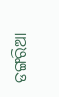ଡଙ୍ଗରିଆ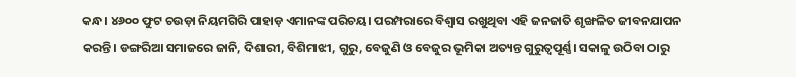କନ୍ଧ। ୪୬୦୦ ଫୁଟ ଚଉଡ଼ା ନିୟମଗିରି ପାହାଡ଼ ଏମାନଙ୍କ ପରିଚୟ। ପରମ୍ପରାରେ ବିଶ୍ୱାସ ରଖୁଥିବା ଏହି ଜନଜାତି ଶୃଙ୍ଖଳିତ ଜୀବନଯାପନ କରନ୍ତି। ଡଙ୍ଗରିଆ ସମାଜରେ ଜାନି, ଦିଶାରୀ, ବିଶିମାଝୀ, ଗୁରୁ, ବେଜୁଣି ଓ ବେଜୁର ଭୂମିକା ଅତ୍ୟନ୍ତ ଗୁରୁତ୍ୱପୂର୍ଣ୍ଣ। ସକାଳୁ ଉଠିବା ଠାରୁ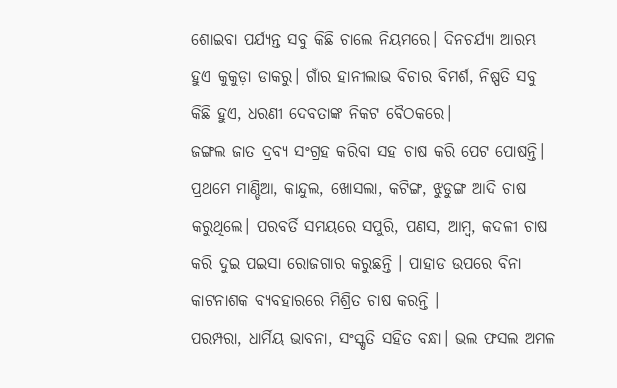ଶୋଇବା ପର୍ଯ୍ୟନ୍ତ ସବୁ କିଛି ଚାଲେ ନିୟମରେ। ଦିନଚର୍ଯ୍ୟା ଆରମ୍ଭ ହୁଏ କୁକୁଡ଼ା ଡାକରୁ। ଗାଁର ହାନୀଲାଭ ବିଚାର ବିମର୍ଶ, ନିଷ୍ପତି ସବୁ କିଛି ହୁଏ, ଧରଣୀ ଦେବତାଙ୍କ ନିକଟ ବୈଠକରେ।
ଜଙ୍ଗଲ ଜାତ ଦ୍ରବ୍ୟ ସଂଗ୍ରହ କରିବା ସହ ଚାଷ କରି ପେଟ ପୋଷନ୍ତି। ପ୍ରଥମେ ମାଣ୍ଡିଆ, କାନ୍ଦୁଲ, ଖୋସଲା, କଟିଙ୍ଗ, ଝୁଡୁଙ୍ଗ ଆଦି ଚାଷ କରୁଥିଲେ। ପରବର୍ତି ସମୟରେ ସପୁରି, ପଣସ, ଆମ୍ବ, କଦଳୀ ଚାଷ କରି ଦୁଇ ପଇସା ରୋଜଗାର କରୁଛନ୍ତି । ପାହାଡ ଉପରେ ବିନା କାଟନାଶକ ବ୍ୟବହାରରେ ମିଶ୍ରିତ ଚାଷ କରନ୍ତି ।
ପରମ୍ପରା, ଧାର୍ମିୟ ଭାବନା, ସଂସ୍କୃତି ସହିତ ବନ୍ଧା। ଭଲ ଫସଲ ଅମଳ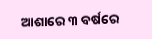ଆଶାରେ ୩ ବର୍ଷରେ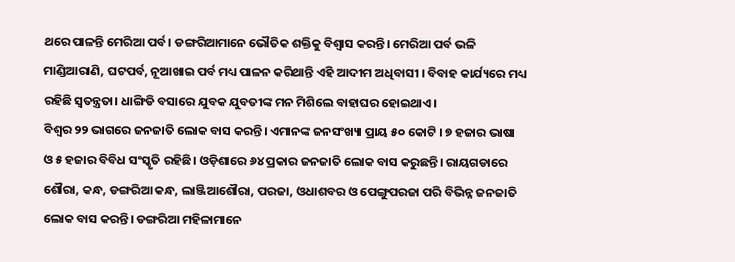ଥରେ ପାଳନ୍ତି ମେରିଆ ପର୍ବ। ଡଙ୍ଗରିଆମାନେ ଭୌତିକ ଶକ୍ତିକୁ ବିଶ୍ୱାସ କରନ୍ତି। ମେରିଆ ପର୍ବ ଭଳି ମାଣ୍ଡିଆରାଣି, ଘଟପର୍ବ, ନୂଆଖାଇ ପର୍ବ ମଧ୍ୟ ପାଳନ କରିଥାନ୍ତି ଏହି ଆଦୀମ ଅଧିବାସୀ । ବିବାହ କାର୍ଯ୍ୟରେ ମଧ୍ୟ ରହିଛି ସ୍ୱତନ୍ତ୍ରତା। ଧାଙ୍ଗିଡି ବସାରେ ଯୁବକ ଯୁବତୀଙ୍କ ମନ ମିଶିଲେ ବାହାଘର ହୋଇଥାଏ।
ବିଶ୍ୱର ୨୨ ଭାଗରେ ଜନଜାତି ଲୋକ ବାସ କରନ୍ତି। ଏମାନଙ୍କ ଜନସଂଖ୍ୟା ପ୍ରାୟ ୫୦ କୋଟି । ୭ ହଜାର ଭାଷା ଓ ୫ ହଜାର ବିବିଧ ସଂସ୍କୃତି ରହିଛି। ଓଡ଼ିଶାରେ ୬୪ ପ୍ରକାର ଜନଜାତି ଲୋକ ବାସ କରୁଛନ୍ତି। ରାୟଗଡାରେ ଶୌରା, କନ୍ଧ, ଡଙ୍ଗରିଆ କନ୍ଧ, ଲାଞ୍ଜିଆଶୌରା, ପରଜା, ଓଧାଶବର ଓ ପେଙ୍ଗୁପରଜା ପରି ବିଭିନ୍ନ ଜନଜାତି ଲୋକ ବାସ କରନ୍ତି। ଡଙ୍ଗରିଆ ମହିଳାମାନେ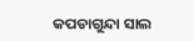କପଡାଗୁନ୍ଦା ସାଲ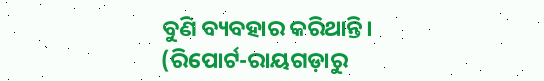ବୁଣି ବ୍ୟବହାର କରିଥାନ୍ତି।
(ରିପୋର୍ଟ-ରାୟଗଡ଼ାରୁ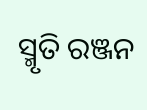ସ୍ମୃତି ରଞ୍ଜନ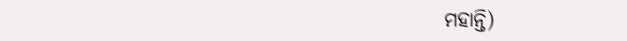ମହାନ୍ତି)